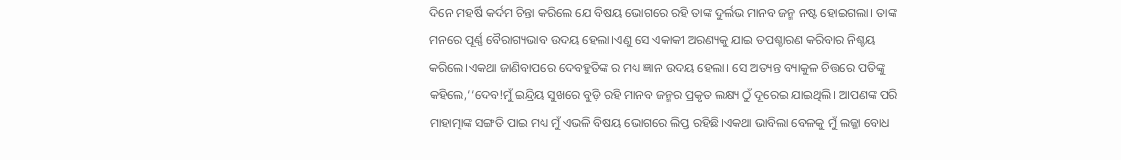ଦିନେ ମହର୍ଷି କର୍ଦମ ଚିନ୍ତା କରିଲେ ଯେ ବିଷୟ ଭୋଗରେ ରହି ତାଙ୍କ ଦୁର୍ଲଭ ମାନବ ଜନ୍ମ ନଷ୍ଟ ହୋଇଗଲା। ତାଙ୍କ ମନରେ ପୂର୍ଣ୍ଣ ବୈରାଗ୍ୟଭାବ ଉଦୟ ହେଲା।ଏଣୁ ସେ ଏକାକୀ ଅରଣ୍ୟକୁ ଯାଇ ତପଶ୍ଚାରଣ କରିବାର ନିଶ୍ଚୟ କରିଲେ।ଏକଥା ଜାଣିବାପରେ ଦେବହୁତିଙ୍କ ର ମଧ୍ୟ ଜ୍ଞାନ ଉଦୟ ହେଲା। ସେ ଅତ୍ୟନ୍ତ ବ୍ୟାକୁଳ ଚିତ୍ତରେ ପତିଙ୍କୁ କହିଲେ,‘‘ଦେବ!ମୁଁ ଇନ୍ଦ୍ରିୟ ସୁଖରେ ବୁଡ଼ି ରହି ମାନବ ଜନ୍ମର ପ୍ରକୃତ ଲକ୍ଷ୍ୟ ଠୁଁ ଦୂରେଇ ଯାଇଥିଲି। ଆପଣଙ୍କ ପରି ମାହାତ୍ମାଙ୍କ ସଙ୍ଗତି ପାଇ ମଧ୍ୟ ମୁଁ ଏଭଳି ବିଷୟ ଭୋଗରେ ଲିପ୍ତ ରହିଛି।ଏକଥା ଭାବିଲା ବେଳକୁ ମୁଁ ଲଜ୍ଜା ବୋଧ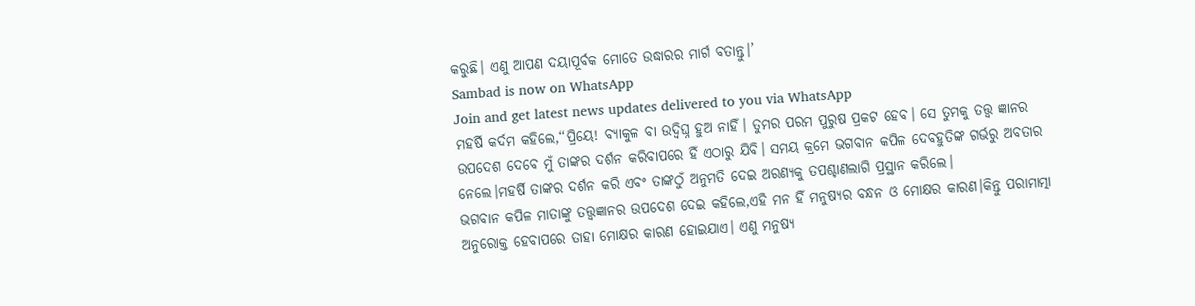କରୁଛି। ଏଣୁ ଆପଣ ଦୟାପୂର୍ବକ ମୋତେ ଉଦ୍ଧାରର ମାର୍ଗ ବତାନ୍ତୁ।’
Sambad is now on WhatsApp
Join and get latest news updates delivered to you via WhatsApp
ମହର୍ଷି କର୍ଦମ କହିଲେ,‘‘ପ୍ରିୟେ! ବ୍ୟାକୁଳ ବା ଉଦ୍ବିଘ୍ନ ହୁଅ ନାହିଁ। ତୁମର ପରମ ପୁରୁଷ ପ୍ରକଟ ହେବ। ସେ ତୁମକୁ ତତ୍ତ୍ୱ ଜ୍ଞାନର ଉପଦେଶ ଦେବେ ମୁଁ ତାଙ୍କର ଦର୍ଶନ କରିବାପରେ ହିଁ ଏଠାରୁ ଯିବି। ସମୟ କ୍ରମେ ଭଗବାନ କପିଳ ଦେବହୁତିଙ୍କ ଗର୍ଭରୁ ଅବତାର ନେଲେ।ମହର୍ଷି ତାଙ୍କର ଦର୍ଶନ କରି ଏବଂ ତାଙ୍କଠୁଁ ଅନୁମତି ଦେଇ ଅରଣ୍ୟକୁ ତପଶ୍ଚାଣଲାଗି ପ୍ରସ୍ଥାନ କରିଲେ।
ଭଗବାନ କପିଳ ମାତାଙ୍କୁ ତତ୍ତ୍ୱଜ୍ଞାନର ଉପଦେଶ ଦେଇ କହିଲେ,ଏହି ମନ ହିଁ ମନୁଷ୍ୟର ବନ୍ଧନ ଓ ମୋକ୍ଷର କାରଣ।କିନ୍ତୁ ପରାମାତ୍ମା ଅନୁରୋକ୍ତ ହେବାପରେ ତାହା ମୋକ୍ଷର କାରଣ ହୋଇଯାଏ। ଏଣୁ ମନୁଷ୍ୟ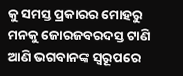କୁ ସମସ୍ତ ପ୍ରକାରର ମୋହରୁ ମନକୁ ଜୋରଜବରଦସ୍ତ ଟାଣି ଆଣି ଭଗବାନଙ୍କ ସ୍ୱରୂପରେ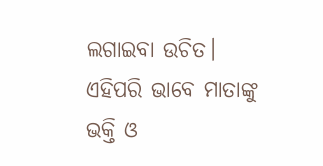ଲଗାଇବା ଉଚିତ। ଏହିପରି ଭାବେ ମାତାଙ୍କୁ ଭକ୍ତି ଓ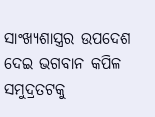ସାଂଖ୍ୟଶାସ୍ତ୍ରର ଉପଦେଶ ଦେଇ ଭଗବାନ କପିଳ ସମୁଦ୍ରତଟକୁ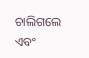ଚାଲିଗଲେ ଏବଂ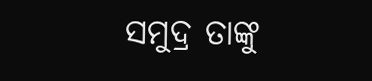ସମୁଦ୍ର ତାଙ୍କୁ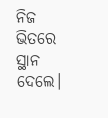ନିଜ ଭିତରେ ସ୍ଥାନ ଦେଲେ।